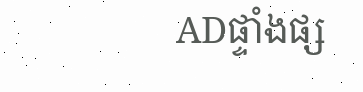ADផ្ទាំងផ្ស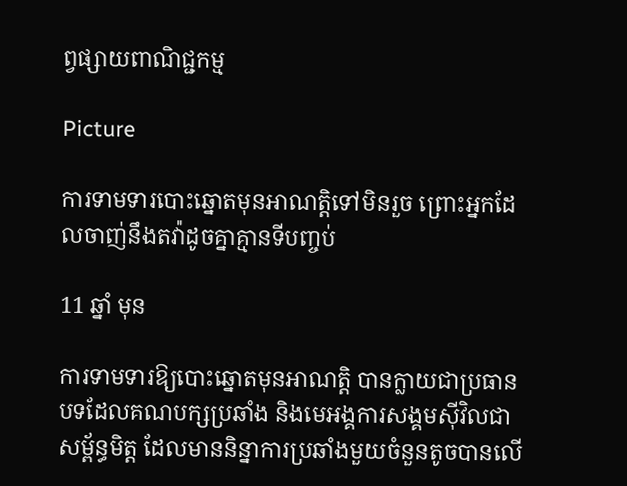ព្វផ្សាយពាណិជ្ជកម្ម

Picture

ការទាមទារបោះឆ្នោតមុនអាណត្តិទៅមិនរួច ព្រោះអ្នកដែលចាញ់នឹងតវ៉ាដូចគ្នាគ្មានទីបញ្ចប់

11 ឆ្នាំ មុន

ការទាមទារឱ្យបោះឆ្នោតមុនអាណត្តិ បានក្លាយជាប្រធានបទដែលគណបក្សប្រឆាំង និងមេអង្គការសង្គមស៊ីវិលជាសម្ព័ន្ធមិត្ត ដែលមាននិន្នាការប្រឆាំងមួយចំនួនតូចបានលើ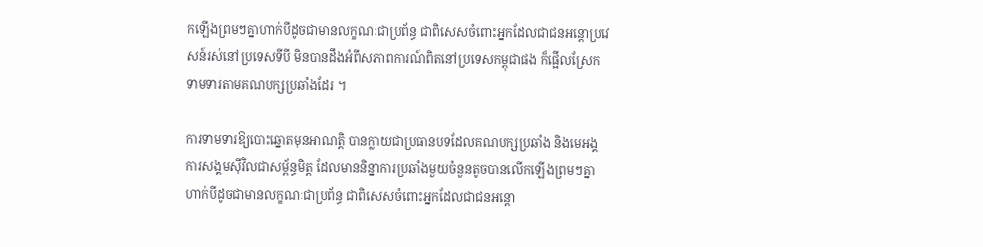កឡើងព្រមៗគ្នាហាក់បីដូចជាមានលក្ខណៈជាប្រព័ន្ធ ជាពិសេសចំពោះអ្នកដែលជាជនអន្តោប្រវេសន៍រស់នៅប្រទេសទីបី មិនបានដឹងអំពីសភាពការណ៍ពិតនៅប្រទេសកម្ពុជាផង ក៏ផ្អើលស្រែកទាមទារតាមគណបក្សប្រឆាំងដែរ ។

ការទាមទារឱ្យបោះឆ្នោតមុនអាណត្តិ បានក្លាយជាប្រធានបទដែលគណបក្សប្រឆាំង និងមេអង្គការសង្គមស៊ីវិលជាសម្ព័ន្ធមិត្ត ដែលមាននិន្នាការប្រឆាំងមួយចំនួនតូចបានលើកឡើងព្រមៗគ្នាហាក់បីដូចជាមានលក្ខណៈជាប្រព័ន្ធ ជាពិសេសចំពោះអ្នកដែលជាជនអន្តោ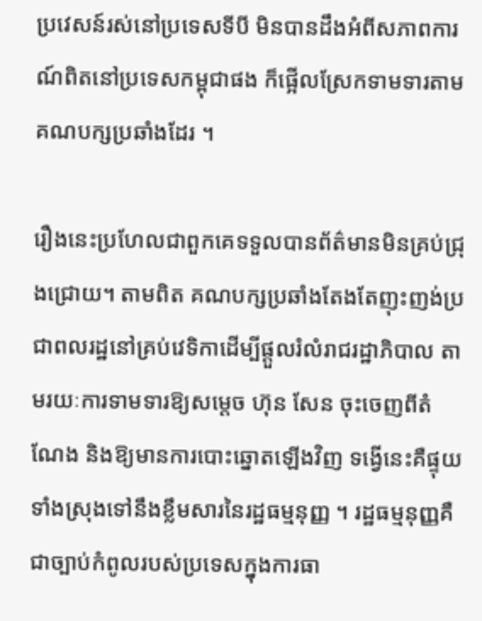ប្រវេសន៍រស់នៅប្រទេសទីបី មិនបានដឹងអំពីសភាពការណ៍ពិតនៅប្រទេសកម្ពុជាផង ក៏ផ្អើលស្រែកទាមទារតាមគណបក្សប្រឆាំងដែរ ។

រឿងនេះប្រហែលជាពួកគេទទួលបានព័ត៌មានមិនគ្រប់ជ្រុងជ្រោយ។ តាមពិត គណបក្សប្រឆាំងតែងតែញុះញង់ប្រជាពលរដ្ឋនៅគ្រប់វេទិកាដើម្បីផ្តួលរំលំរាជរដ្ឋាភិបាល តាមរយៈការទាមទារឱ្យសម្តេច ហ៊ុន សែន ចុះចេញពីតំណែង និងឱ្យមានការបោះឆ្នោតឡើងវិញ ទង្វើនេះគឺផ្ទុយទាំងស្រុងទៅនឹងខ្លឹមសារនៃរដ្ឋធម្មនុញ្ញ ។ រដ្ឋធម្មនុញ្ញគឺជាច្បាប់កំពូលរបស់ប្រទេសក្នុងការធា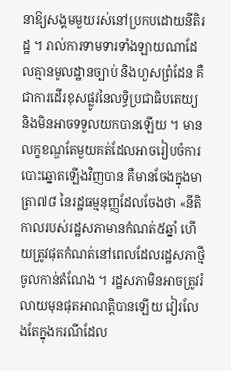នាឱ្យសង្គមមួយរស់នៅប្រកបដោយនីតិរដ្ឋ ។ រាល់ការទាមទារទាំងឡាយណាដែលគ្មានមូលដ្ឋានច្បាប់ និងហួសព្រំដែន គឺជាការដើរខុសផ្លូវនៃលទ្ធិប្រជាធិបតេយ្យ និងមិនអាចទទួលយកបានឡើយ ។ មានលក្ខខណ្ឌតែមួយគត់ដែលអាចរៀបចំការបោះឆ្នោតឡើងវិញបាន គឺមានចែងក្នុងមាត្រា៧៨ នៃរដ្ឋធម្មនុញ្ញដែលចែងថា «នីតិកាលរបស់រដ្ឋសភាមានកំណត់៥ឆ្នាំ ហើយត្រូវផុតកំណត់នៅពេលដែលរដ្ឋសភាថ្មីចូលកាន់តំណែង ។ រដ្ឋសភាមិនអាចត្រូវរំលាយមុនផុតអាណត្តិបានឡើយ វៀរលែងតែក្នុងករណីដែល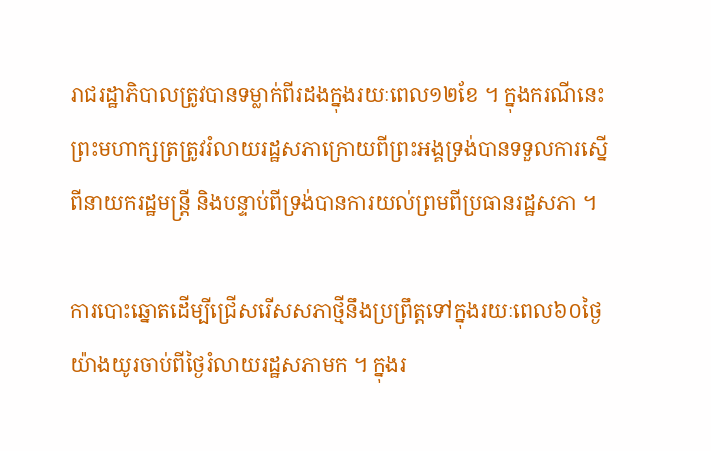រាជរដ្ឋាភិបាលត្រូវបានទម្លាក់ពីរដងក្នុងរយៈពេល១២ខែ ។ ក្នុងករណីនេះ ព្រះមហាក្សត្រត្រូវរំលាយរដ្ឋសភាក្រោយពីព្រះអង្គទ្រង់បានទទួលការស្នើពីនាយករដ្ឋមន្ត្រី និងបន្ទាប់ពីទ្រង់បានការយល់ព្រមពីប្រធានរដ្ឋសភា ។

ការបោះឆ្នោតដើម្បីជ្រើសរើសសភាថ្មីនឹងប្រព្រឹត្តទៅក្នុងរយៈពេល៦០ថ្ងៃយ៉ាងយូរចាប់ពីថ្ងៃរំលាយរដ្ឋសភាមក ។ ក្នុងរ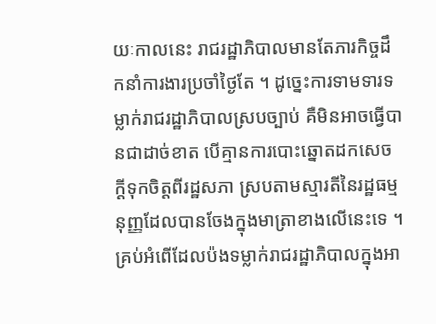យៈកាលនេះ រាជរដ្ឋាភិបាលមានតែភារកិច្ចដឹកនាំការងារប្រចាំថ្ងៃតែ ។ ដូច្នេះការទាមទារទម្លាក់រាជរដ្ឋាភិបាលស្របច្បាប់ គឺមិនអាចធ្វើបានជាដាច់ខាត បើគ្មានការបោះឆ្នោតដកសេចក្តីទុកចិត្តពីរដ្ឋសភា ស្របតាមស្មារតីនៃរដ្ឋធម្មនុញ្ញដែលបានចែងក្នុងមាត្រាខាងលើនេះទេ ។ គ្រប់អំពើដែលប៉ងទម្លាក់រាជរដ្ឋាភិបាលក្នុងអា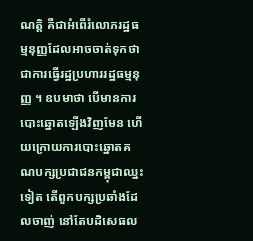ណត្តិ គឺជាអំពើរំលោភរដ្ឋធម្មនុញ្ញដែលអាចចាត់ទុកថា ជាការធ្វើរដ្ឋប្រហាររដ្ឋធម្មនុញ្ញ ។ ឧបមាថា បើមានការបោះឆ្នោតឡើងវិញមែន ហើយក្រោយការបោះឆ្នោតគណបក្សប្រជាជនកម្ពុជាឈ្នះទៀត តើពួកបក្សប្រឆាំងដែលចាញ់ នៅតែបដិសេធល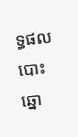ទ្ធផលបោះឆ្នោ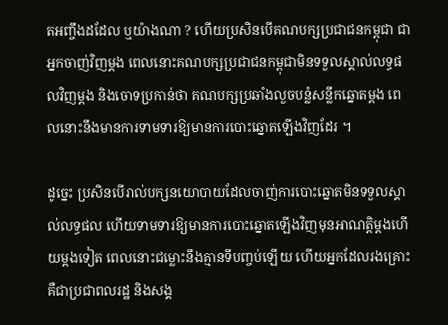តអញ្ចឹងដដែល ឬយ៉ាងណា ? ហើយប្រសិនបើគណបក្សប្រជាជនកម្ពុជា ជាអ្នកចាញ់វិញម្តង ពេលនោះគណបក្សប្រជាជនកម្ពុជាមិនទទួលស្គាល់លទ្ធផលវិញម្តង និងចោទប្រកាន់ថា គណបក្សប្រឆាំងលួចបន្លំសន្លឹកឆ្នោតម្តង ពេលនោះនឹងមានការទាមទារឱ្យមានការបោះឆ្នោតឡើងវិញដែរ ។

ដូច្នេះ ប្រសិនបើរាល់បក្សនយោបាយដែលចាញ់ការបោះឆ្នោតមិនទទួលស្គាល់លទ្ធផល ហើយទាមទារឱ្យមានការបោះឆ្នោតឡើងវិញមុនអាណត្តិម្តងហើយម្តងទៀត ពេលនោះជម្លោះនឹងគ្មានទីបញ្ចប់ឡើយ ហើយអ្នកដែលរងគ្រោះគឺជាប្រជាពលរដ្ឋ និងសង្គ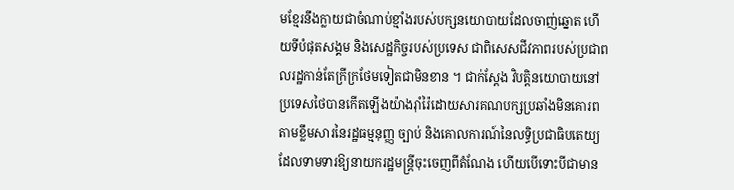មខ្មែរនឹងក្លាយជាចំណាប់ខ្មាំងរបស់បក្សនយោបាយដែលចាញ់ឆ្នោត ហើយទីបំផុតសង្គម និងសេដ្ឋកិច្ចរបស់ប្រទេស ជាពិសេសជីវភាពរបស់ប្រជាពលរដ្ឋកាន់តែក្រីក្រថែមទៀតជាមិនខាន ។ ជាក់ស្តែង វិបត្តិនយោបាយនៅប្រទេសថៃបានកើតឡើងយ៉ាងរ៉ាំរ៉ៃដោយសារគណបក្សប្រឆាំងមិនគោរពតាមខ្លឹមសារនៃរដ្ឋធម្មនុញ្ញ ច្បាប់ និងគោលការណ៍នៃលទ្ធិប្រជាធិបតេយ្យ ដែលទាមទារឱ្យនាយករដ្ឋមន្ត្រីចុះចេញពីតំណែង ហើយបើទោះបីជាមាន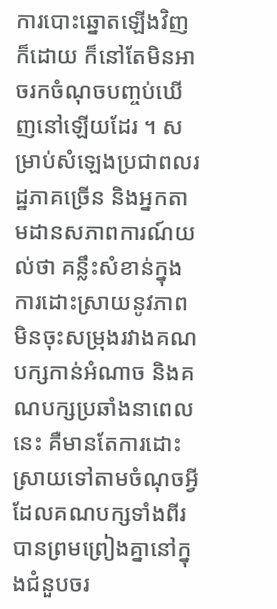ការបោះឆ្នោតឡើងវិញក៏ដោយ ក៏នៅតែមិនអាចរកចំណុចបញ្ចប់ឃើញនៅឡើយដែរ ។ សម្រាប់សំឡេងប្រជាពលរដ្ឋភាគច្រើន និងអ្នកតាមដានសភាពការណ៍យល់ថា គន្លឹះសំខាន់ក្នុងការដោះស្រាយនូវភាពមិនចុះសម្រុងរវាងគណបក្សកាន់អំណាច និងគណបក្សប្រឆាំងនាពេលនេះ គឺមានតែការដោះស្រាយទៅតាមចំណុចអ្វីដែលគណបក្សទាំងពីរបានព្រមព្រៀងគ្នានៅក្នុងជំនួបចរ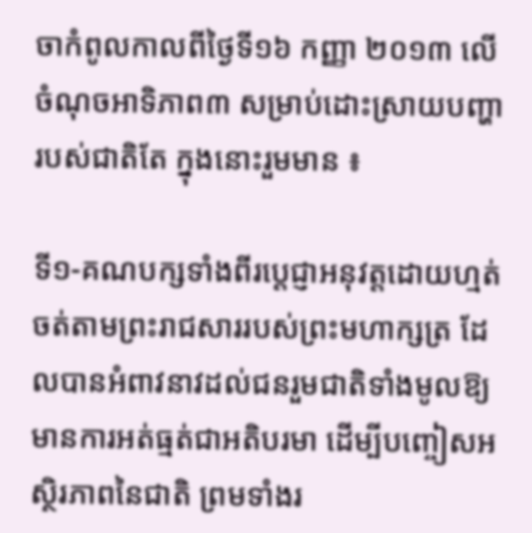ចាកំពូលកាលពីថ្ងៃទី១៦ កញ្ញា ២០១៣ លើចំណុចអាទិភាព៣ សម្រាប់ដោះស្រាយបញ្ហារបស់ជាតិតែ ក្នុងនោះរួមមាន ៖

ទី១-គណបក្សទាំងពីរប្តេជ្ញាអនុវត្តដោយហ្មត់ចត់តាមព្រះរាជសាររបស់ព្រះមហាក្សត្រ ដែលបានអំពាវនាវដល់ជនរួមជាតិទាំងមូលឱ្យមានការអត់ធ្មត់ជាអតិបរមា ដើម្បីបញ្ចៀសអស្ថិរភាពនៃជាតិ ព្រមទាំងរ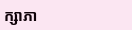ក្សាភា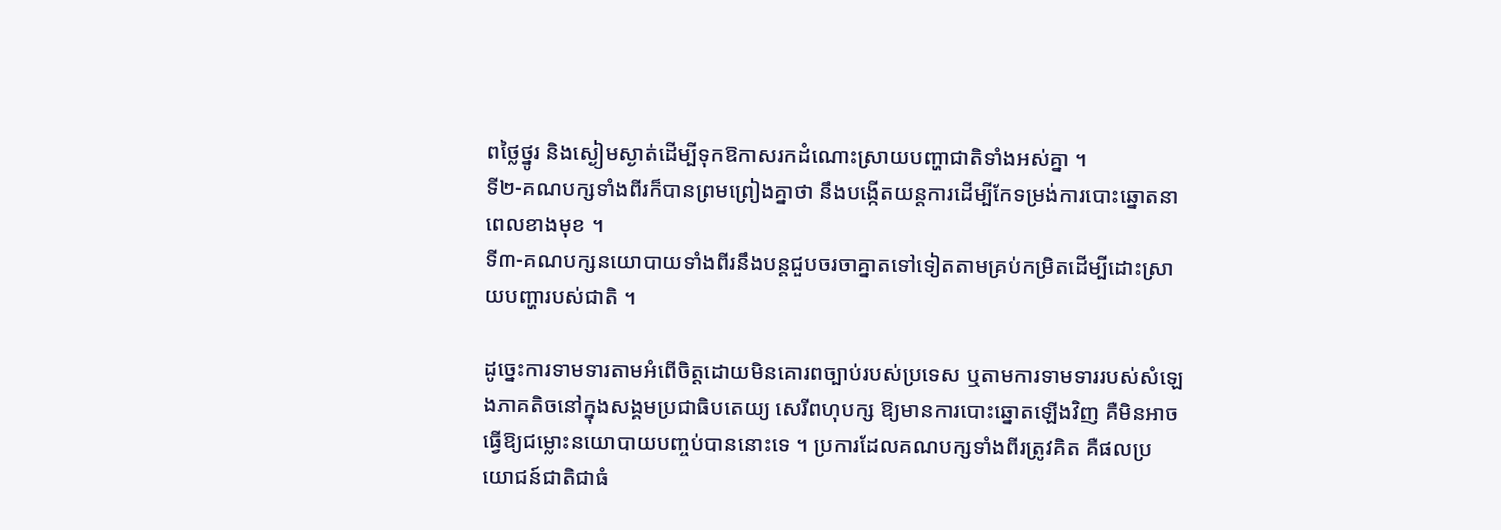ពថ្លៃថ្នូរ និងស្ងៀមស្ងាត់ដើម្បីទុកឱកាសរកដំណោះស្រាយបញ្ហាជាតិទាំងអស់គ្នា ។
ទី២-គណបក្សទាំងពីរក៏បានព្រមព្រៀងគ្នាថា នឹងបង្កើតយន្តការដើម្បីកែទម្រង់ការបោះឆ្នោតនាពេលខាងមុខ ។
ទី៣-គណបក្សនយោបាយទាំងពីរនឹងបន្តជួបចរចាគ្នាតទៅទៀតតាមគ្រប់កម្រិតដើម្បីដោះស្រាយបញ្ហារបស់ជាតិ ។

ដូច្នេះការទាមទារតាមអំពើចិត្តដោយមិនគោរពច្បាប់របស់ប្រទេស ឬតាមការទាមទាររបស់សំឡេងភាគតិចនៅក្នុងសង្គមប្រជាធិបតេយ្យ សេរីពហុបក្ស ឱ្យមានការបោះឆ្នោតឡើងវិញ គឺមិនអាចធ្វើឱ្យជម្លោះនយោបាយបញ្ចប់បាននោះទេ ។ ប្រការដែលគណបក្សទាំងពីរត្រូវគិត គឺផលប្រយោជន៍ជាតិជាធំ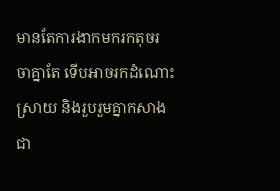មានតែការងាកមករកតុចរចាគ្នាតែ ទើបអាចរកដំណោះស្រាយ និងរួបរួមគ្នាកសាងជា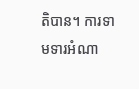តិបាន។ ការទាមទារអំណា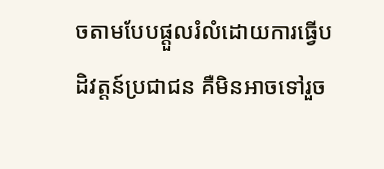ចតាមបែបផ្តួលរំលំដោយការធ្វើបដិវត្តន៍ប្រជាជន គឺមិនអាចទៅរួច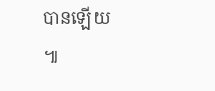បានឡើយ ៕